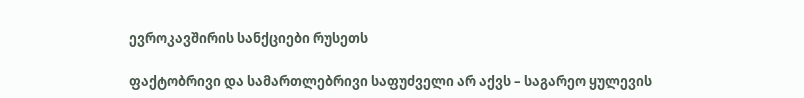ევროკავშირის სანქციები რუსეთს

ფაქტობრივი და სამართლებრივი საფუძველი არ აქვს – საგარეო ყულევის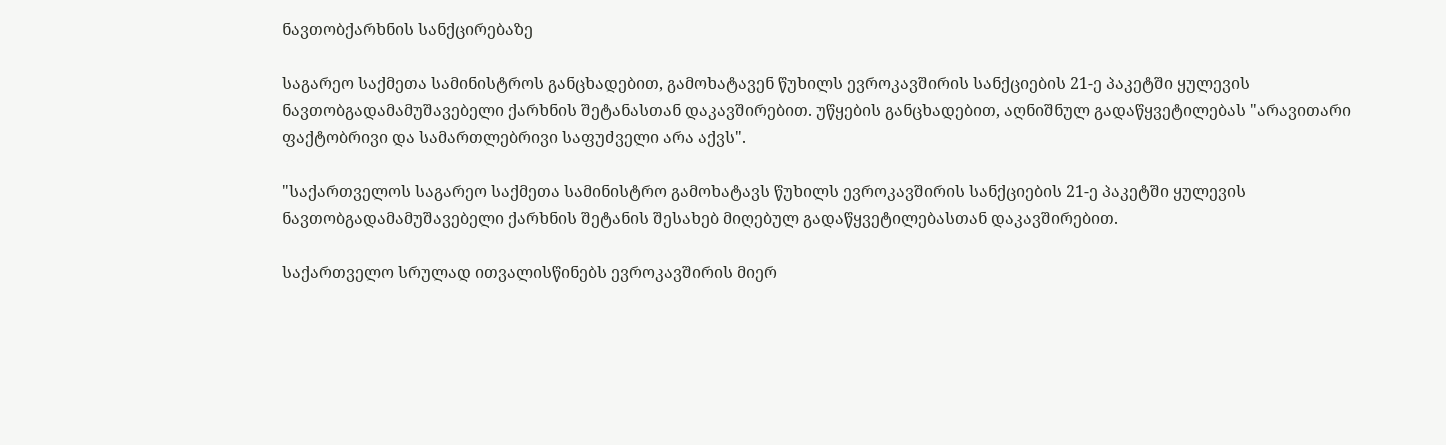ნავთობქარხნის სანქცირებაზე

საგარეო საქმეთა სამინისტროს განცხადებით, გამოხატავენ წუხილს ევროკავშირის სანქციების 21-ე პაკეტში ყულევის ნავთობგადამამუშავებელი ქარხნის შეტანასთან დაკავშირებით. უწყების განცხადებით, აღნიშნულ გადაწყვეტილებას "არავითარი ფაქტობრივი და სამართლებრივი საფუძველი არა აქვს".

"საქართველოს საგარეო საქმეთა სამინისტრო გამოხატავს წუხილს ევროკავშირის სანქციების 21-ე პაკეტში ყულევის ნავთობგადამამუშავებელი ქარხნის შეტანის შესახებ მიღებულ გადაწყვეტილებასთან დაკავშირებით.

საქართველო სრულად ითვალისწინებს ევროკავშირის მიერ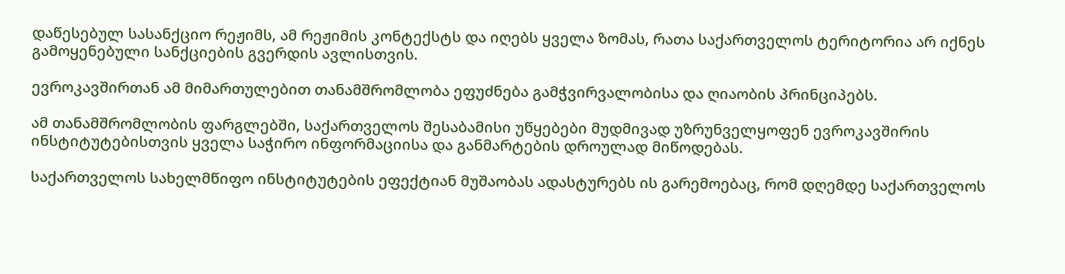დაწესებულ სასანქციო რეჟიმს, ამ რეჟიმის კონტექსტს და იღებს ყველა ზომას, რათა საქართველოს ტერიტორია არ იქნეს გამოყენებული სანქციების გვერდის ავლისთვის.

ევროკავშირთან ამ მიმართულებით თანამშრომლობა ეფუძნება გამჭვირვალობისა და ღიაობის პრინციპებს.

ამ თანამშრომლობის ფარგლებში, საქართველოს შესაბამისი უწყებები მუდმივად უზრუნველყოფენ ევროკავშირის ინსტიტუტებისთვის ყველა საჭირო ინფორმაციისა და განმარტების დროულად მიწოდებას.

საქართველოს სახელმწიფო ინსტიტუტების ეფექტიან მუშაობას ადასტურებს ის გარემოებაც, რომ დღემდე საქართველოს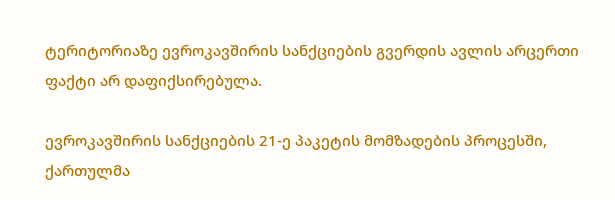ტერიტორიაზე ევროკავშირის სანქციების გვერდის ავლის არცერთი ფაქტი არ დაფიქსირებულა.

ევროკავშირის სანქციების 21-ე პაკეტის მომზადების პროცესში, ქართულმა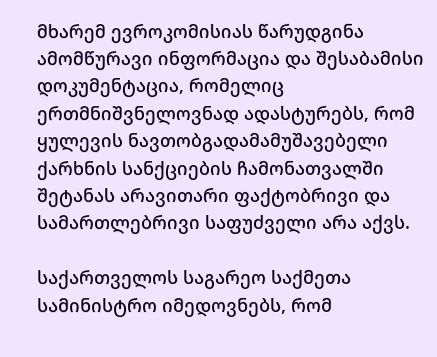მხარემ ევროკომისიას წარუდგინა ამომწურავი ინფორმაცია და შესაბამისი დოკუმენტაცია, რომელიც ერთმნიშვნელოვნად ადასტურებს, რომ ყულევის ნავთობგადამამუშავებელი ქარხნის სანქციების ჩამონათვალში შეტანას არავითარი ფაქტობრივი და სამართლებრივი საფუძველი არა აქვს.

საქართველოს საგარეო საქმეთა სამინისტრო იმედოვნებს, რომ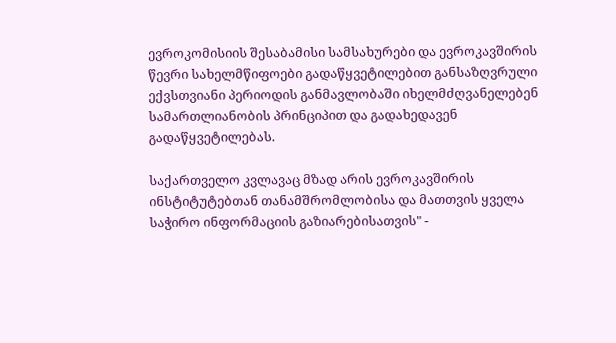ევროკომისიის შესაბამისი სამსახურები და ევროკავშირის წევრი სახელმწიფოები გადაწყვეტილებით განსაზღვრული ექვსთვიანი პერიოდის განმავლობაში იხელმძღვანელებენ სამართლიანობის პრინციპით და გადახედავენ გადაწყვეტილებას.

საქართველო კვლავაც მზად არის ევროკავშირის ინსტიტუტებთან თანამშრომლობისა და მათთვის ყველა საჭირო ინფორმაციის გაზიარებისათვის" -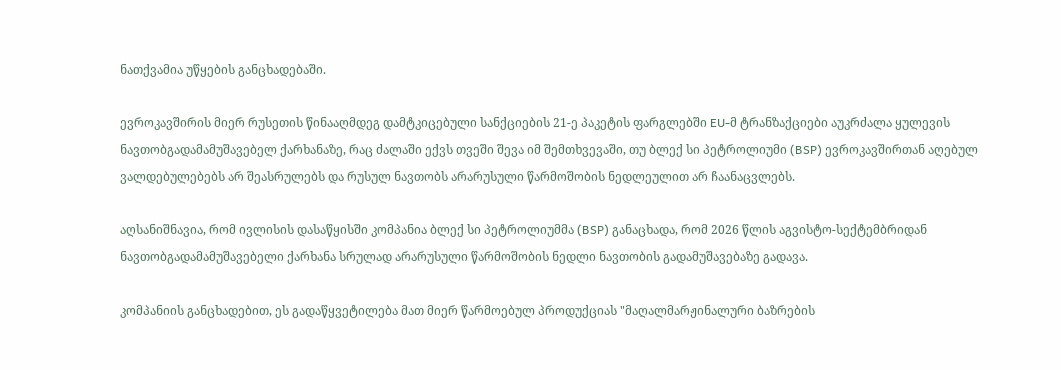ნათქვამია უწყების განცხადებაში.

ევროკავშირის მიერ რუსეთის წინააღმდეგ დამტკიცებული სანქციების 21-ე პაკეტის ფარგლებში EU-მ ტრანზაქციები აუკრძალა ყულევის ნავთობგადამამუშავებელ ქარხანაზე, რაც ძალაში ექვს თვეში შევა იმ შემთხვევაში, თუ ბლექ სი პეტროლიუმი (BSP) ევროკავშირთან აღებულ ვალდებულებებს არ შეასრულებს და რუსულ ნავთობს არარუსული წარმოშობის ნედლეულით არ ჩაანაცვლებს.

აღსანიშნავია, რომ ივლისის დასაწყისში კომპანია ბლექ სი პეტროლიუმმა (BSP) განაცხადა, რომ 2026 წლის აგვისტო-სექტემბრიდან ნავთობგადამამუშავებელი ქარხანა სრულად არარუსული წარმოშობის ნედლი ნავთობის გადამუშავებაზე გადავა.

კომპანიის განცხადებით, ეს გადაწყვეტილება მათ მიერ წარმოებულ პროდუქციას "მაღალმარჟინალური ბაზრების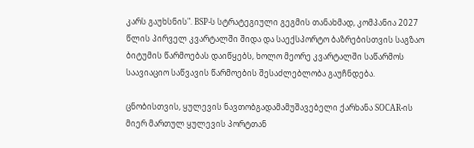კარს გაუხსნის". BSP-ს სტრატეგიული გეგმის თანახმად, კომპანია 2027 წლის პირველ კვარტალში შიდა და საექსპორტო ბაზრებისთვის საგზაო ბიტუმის წარმოებას დაიწყებს, ხოლო მეორე კვარტალში საწარმოს საავიაციო საწვავის წარმოების შესაძლებლობა გაუჩნდება.

ცნობისთვის, ყულევის ნავთობგადამამუშავებელი ქარხანა SOCAR-ის მიერ მართულ ყულევის პორტთან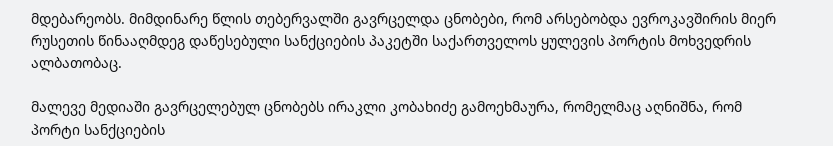მდებარეობს. მიმდინარე წლის თებერვალში გავრცელდა ცნობები, რომ არსებობდა ევროკავშირის მიერ რუსეთის წინააღმდეგ დაწესებული სანქციების პაკეტში საქართველოს ყულევის პორტის მოხვედრის ალბათობაც.

მალევე მედიაში გავრცელებულ ცნობებს ირაკლი კობახიძე გამოეხმაურა, რომელმაც აღნიშნა, რომ პორტი სანქციების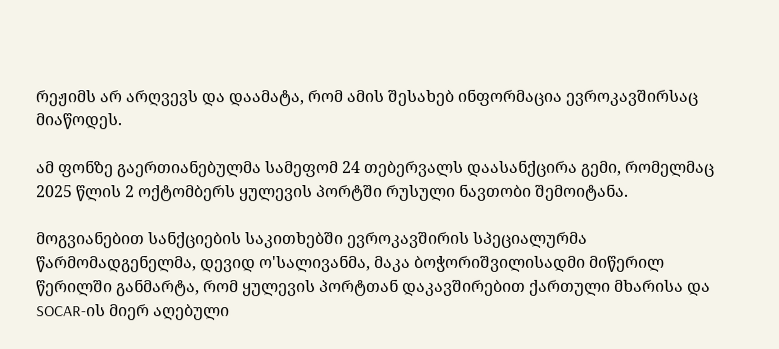რეჟიმს არ არღვევს და დაამატა, რომ ამის შესახებ ინფორმაცია ევროკავშირსაც მიაწოდეს.

ამ ფონზე გაერთიანებულმა სამეფომ 24 თებერვალს დაასანქცირა გემი, რომელმაც 2025 წლის 2 ოქტომბერს ყულევის პორტში რუსული ნავთობი შემოიტანა.

მოგვიანებით სანქციების საკითხებში ევროკავშირის სპეციალურმა წარმომადგენელმა, დევიდ ო'სალივანმა, მაკა ბოჭორიშვილისადმი მიწერილ წერილში განმარტა, რომ ყულევის პორტთან დაკავშირებით ქართული მხარისა და SOCAR-ის მიერ აღებული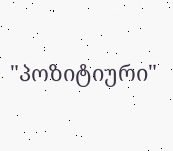"პოზიტიური"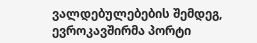ვალდებულებების შემდეგ, ევროკავშირმა პორტი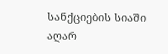სანქციების სიაში აღარ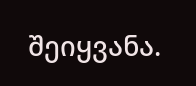შეიყვანა.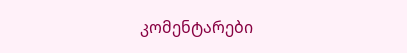კომენტარები